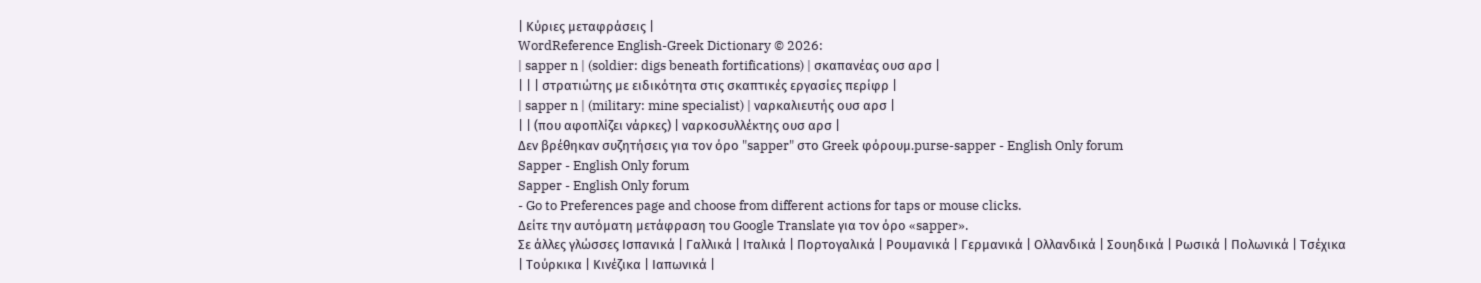| Κύριες μεταφράσεις |
WordReference English-Greek Dictionary © 2026:
| sapper n | (soldier: digs beneath fortifications) | σκαπανέας ουσ αρσ |
| | | στρατιώτης με ειδικότητα στις σκαπτικές εργασίες περίφρ |
| sapper n | (military: mine specialist) | ναρκαλιευτής ουσ αρσ |
| | (που αφοπλίζει νάρκες) | ναρκοσυλλέκτης ουσ αρσ |
Δεν βρέθηκαν συζητήσεις για τον όρο "sapper" στο Greek φόρουμ.purse-sapper - English Only forum
Sapper - English Only forum
Sapper - English Only forum
- Go to Preferences page and choose from different actions for taps or mouse clicks.
Δείτε την αυτόματη μετάφραση του Google Translate για τον όρο «sapper».
Σε άλλες γλώσσες Ισπανικά | Γαλλικά | Ιταλικά | Πορτογαλικά | Ρουμανικά | Γερμανικά | Ολλανδικά | Σουηδικά | Ρωσικά | Πολωνικά | Τσέχικα | Τούρκικα | Κινέζικα | Ιαπωνικά |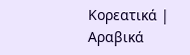Κορεατικά | Αραβικά